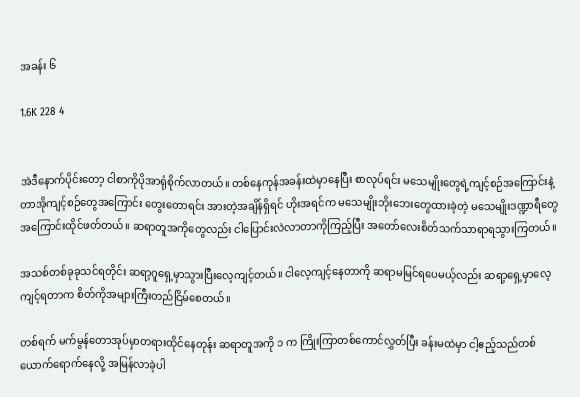အခန်း ၆

1.6K 228 4


အဲဒီနောက်ပိုင်းတော့ ငါစာကိုပိုအာရုံစိုက်လာတယ်။ တစ်နေကုန်အခန်းထဲမှာနေပြီး စာလုပ်ရင်း မသေမျိုးတွေရဲ့ကျင့်စဉ်အကြောင်းနဲ့ တာအိုကျင့်စဉ်တွေအကြောင်း တွေးတောရင်း အားတဲ့အချိန်ရှိရင် ဟိုးအရင်က မသေမျိုးဘိုးဘေးတွေထားခဲ့တဲ့ မသေမျိုးဒဏ္ဍာရီတွေအကြောင်းထိုင်ဖတ်တယ်။ ဆရာတူအကိုတွေလည်း ငါပြောင်းလဲလာတာကိုကြည့်ပြီး အတော်လေးစိတ်သက်သာရာရသွားကြတယ်။

အသစ်တစ်ခုခုသင်ရတိုင်း ဆရာ့ဂူရှေ့မှာသွားပြီးလေ့ကျင့်တယ်။ ငါလေ့ကျင့်နေတာကို ဆရာမမြင်ရပေမယ့်လည်း ဆရာ့ရှေ့မှာလေ့ကျင့်ရတာက စိတ်ကိုအများကြီးတည်ငြိမ်စေတယ်။

တစ်ရက် မက်မွန်တောအုပ်မှာတရားထိုင်နေတုန်း ဆရာတူအကို ၁ က ကြိုးကြာတစ်ကောင်လွှတ်ပြီး ခန်းမထဲမှာ ငါ့ဧည့်သည်တစ်ယောက်ရောက်နေလို့ အမြန်လာခဲ့ပါ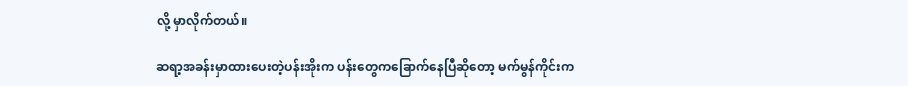လို့ မှာလိုက်တယ်။

ဆရာ့အခန်းမှာထားပေးတဲ့ပန်းအိုးက ပန်းတွေကခြောက်နေပြီဆိုတော့ မက်မွန်ကိုင်းက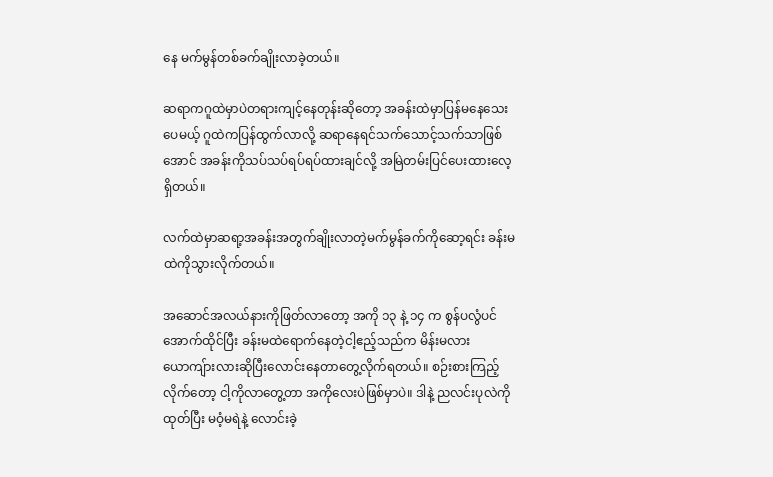နေ မက်မွန်တစ်ခက်ချိုးလာခဲ့တယ်။

ဆရာကဂူထဲမှာပဲတရားကျင့်နေတုန်းဆိုတော့ အခန်းထဲမှာပြန်မနေသေးပေမယ့် ဂူထဲကပြန်ထွက်လာလို့ ဆရာနေရင်သက်သောင့်သက်သာဖြစ်အောင် အခန်းကိုသပ်သပ်ရပ်ရပ်ထားချင်လို့ အမြဲတမ်းပြင်ပေးထားလေ့ရှိတယ်။

လက်ထဲမှာဆရာ့အခန်းအတွက်ချိုးလာတဲ့မက်မွန်ခက်ကိုဆော့ရင်း ခန်းမထဲကိုသွားလိုက်တယ်။

အဆောင်အလယ်နားကိုဖြတ်လာတော့ အကို ၁၃ နဲ့ ၁၄ က စွန်ပလွံပင်အောက်ထိုင်ပြီး ခန်းမထဲရောက်နေတဲ့ငါ့ဧည့်သည်က မိန်းမလား ယောကျ်ားလားဆိုပြီးလောင်းနေတာတွေ့လိုက်ရတယ်။ စဉ်းစားကြည့်လိုက်တော့ ငါ့ကိုလာတွေ့တာ အကိုလေးပဲဖြစ်မှာပဲ။ ဒါနဲ့ ညလင်းပုလဲကိုထုတ်ပြီး မဝံ့မရဲနဲ့ လောင်းခဲ့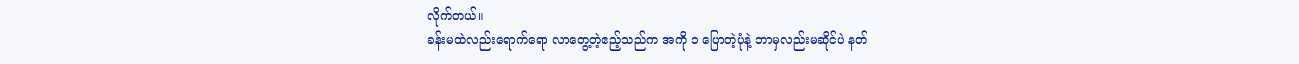လိုက်တယ်။
ခန်းမထဲလည်းရောက်ရော လာတွေ့တဲ့ဧည့်သည်က အကို ၁ ပြောတဲ့ပုံနဲ့ ဘာမှလည်းမဆိုင်ပဲ နတ်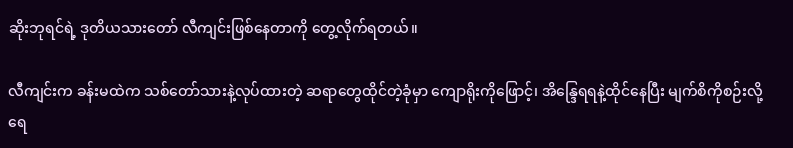ဆိုးဘုရင်ရဲ့ ဒုတိယသားတော် လီကျင်းဖြစ်နေတာကို တွေ့လိုက်ရတယ်။

လီကျင်းက ခန်းမထဲက သစ်တော်သားနဲ့လုပ်ထားတဲ့ ဆရာတွေထိုင်တဲ့ခုံမှာ ကျောရိုးကိုဖြောင့်၊ အိန္ဒြေရရနဲ့ထိုင်နေပြီး မျက်စိကိုစဉ်းလို့ ရေ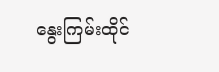နွေးကြမ်းထိုင်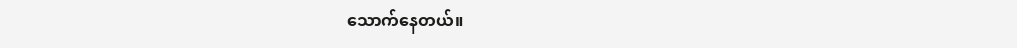သောက်နေတယ်။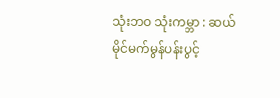သုံးဘဝ သုံးကမ္ဘာ : ဆယ်မိုင်မက်မွန်ပန်းပွင့်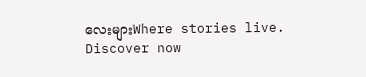လေးများWhere stories live. Discover now